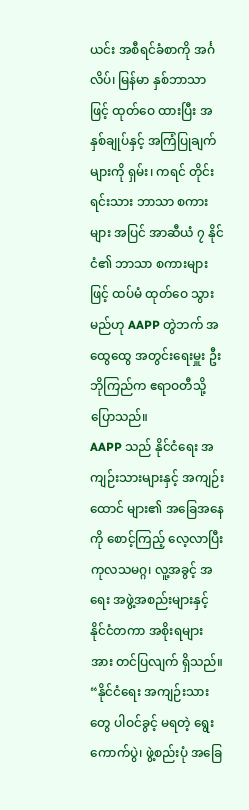ယင်း အစီရင်ခံစာကို အင်္ဂလိပ်၊ မြန်မာ နှစ်ဘာသာဖြင့် ထုတ်ဝေ ထားပြီး အနှစ်ချုပ်နှင့် အကြံပြုချက် များကို ရှမ်း၊ ကရင် တိုင်းရင်းသား ဘာသာ စကားများ အပြင် အာဆီယံ ၇ နိုင်ငံ၏ ဘာသာ စကားများဖြင့် ထပ်မံ ထုတ်ဝေ သွားမည်ဟု AAPP တွဲဘက် အထွေထွေ အတွင်းရေးမှူး ဦးဘိုကြည်က ဧရာဝတီသို့ ပြောသည်။
AAPP သည် နိုင်ငံရေး အကျဉ်းသားများနှင့် အကျဉ်းထောင် များ၏ အခြေအနေကို စောင့်ကြည့် လေ့လာပြီး ကုလသမဂ္ဂ၊ လူ့အခွင့် အရေး အဖွဲ့အစည်းများနှင့် နိုင်ငံတကာ အစိုးရများအား တင်ပြလျက် ရှိသည်။
“နိုင်ငံရေး အကျဉ်းသားတွေ ပါဝင်ခွင့် မရတဲ့ ရွေးကောက်ပွဲ၊ ဖွဲ့စည်းပုံ အခြေ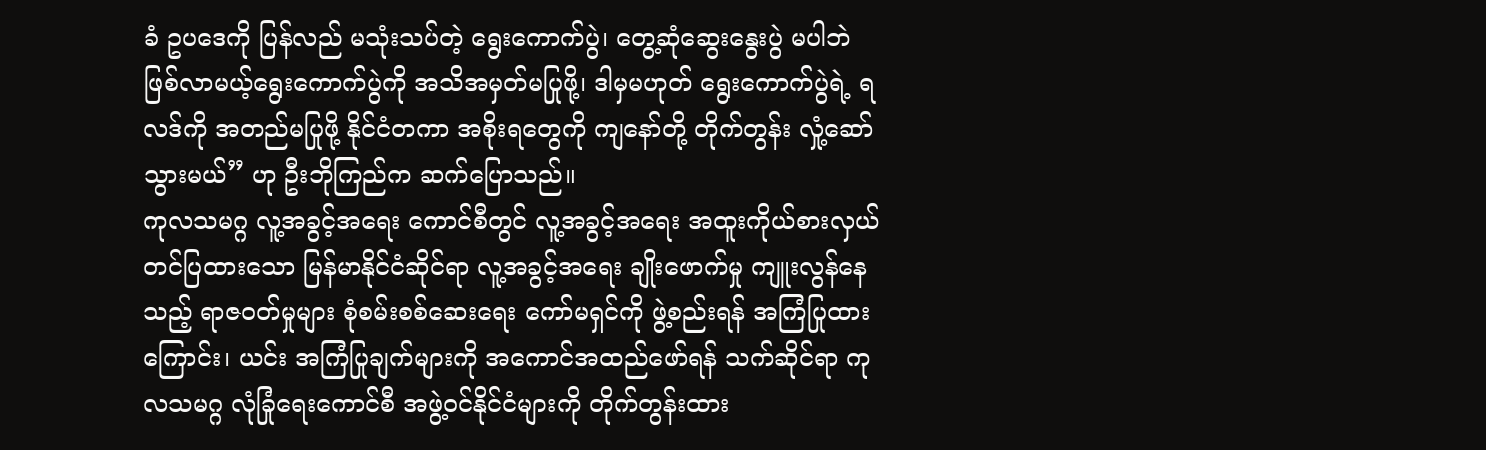ခံ ဥပဒေကို ပြန်လည် မသုံးသပ်တဲ့ ရွေးကောက်ပွဲ၊ တွေ့ဆုံဆွေးနွေးပွဲ မပါဘဲ ဖြစ်လာမယ့်ရွေးကောက်ပွဲကို အသိအမှတ်မပြုဖို့၊ ဒါမှမဟုတ် ရွေးကောက်ပွဲရဲ့ ရလဒ်ကို အတည်မပြုဖို့ နိုင်ငံတကာ အစိုးရတွေကို ကျနော်တို့ တိုက်တွန်း လှုံ့ဆော်သွားမယ်” ဟု ဦးဘိုကြည်က ဆက်ပြောသည်။
ကုလသမဂ္ဂ လူ့အခွင့်အရေး ကောင်စီတွင် လူ့အခွင့်အရေး အထူးကိုယ်စားလှယ် တင်ပြထားသော မြန်မာနိုင်ငံဆိုင်ရာ လူ့အခွင့်အရေး ချိုးဖောက်မှု ကျူးလွန်နေသည့် ရာဇဝတ်မှုများ စုံစမ်းစစ်ဆေးရေး ကော်မရှင်ကို ဖွဲ့စည်းရန် အကြံပြုထားကြောင်း၊ ယင်း အကြံပြုချက်များကို အကောင်အထည်ဖော်ရန် သက်ဆိုင်ရာ ကုလသမဂ္ဂ လုံခြုံရေးကောင်စီ အဖွဲ့ဝင်နိုင်ငံများကို တိုက်တွန်းထား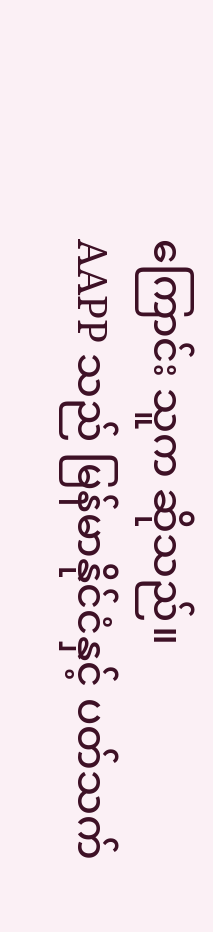ကြောင်း သူက ဆိုသည်။
AAPP သည် မြန်မာနိုင်ငံနှင့် ပတ်သက်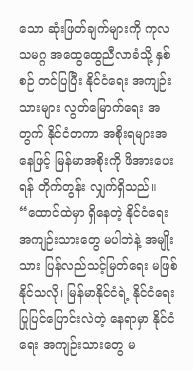သော ဆုံးဖြတ်ချက်များကို ကုလသမဂ္ဂ အထွေထွေညီလာခံသို့ နှစ်စဉ် တင်ပြပြီး နိုင်ငံရေး အကျဉ်းသားများ လွတ်မြောက်ရေး အတွက် နိုင်ငံတကာ အစိုးရများအနေဖြင့် မြန်မာအစိုးကို ဖိအားပေးရန် တိုက်တွန်း လျှက်ရှိသည်။
“ထောင်ထဲမှာ ရှိနေတဲ့ နိုင်ငံရေး အကျဉ်းသားတွေ မပါဘဲနဲ့ အမျိုးသား ပြန်လည်သင့်မြတ်ရေး မဖြစ်နိုင်သလို၊ မြန်မာနိုင်ငံရဲ့ နိုင်ငံရေး ပြုပြင်ပြောင်းလဲတဲ့ နေရာမှာ နိုင်ငံရေး အကျဉ်းသားတွေ မ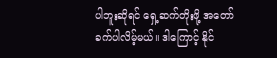ပါဘူးဆိုရင် ရှေ့ဆက်တိုးဖို့ အတော် ခက်ပါလိမ့်မယ်။ ဒါကြောင့် နိုင်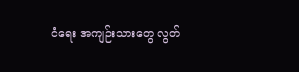ငံရေး အကျဉ်းသားတွေ လွတ်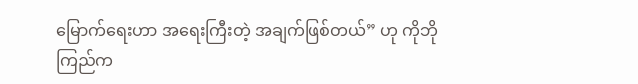မြောက်ရေးဟာ အရေးကြီးတဲ့ အချက်ဖြစ်တယ်” ဟု ကိုဘိုကြည်က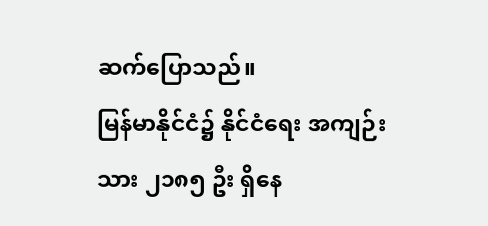ဆက်ပြောသည်။
မြန်မာနိုင်ငံ၌ နိုင်ငံရေး အကျဉ်းသား ၂၁၈၅ ဦး ရှိနေ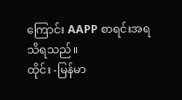ကြောင်း AAPP စာရင်းအရ သိရသည်။
ထိုင်း -မြန်မာ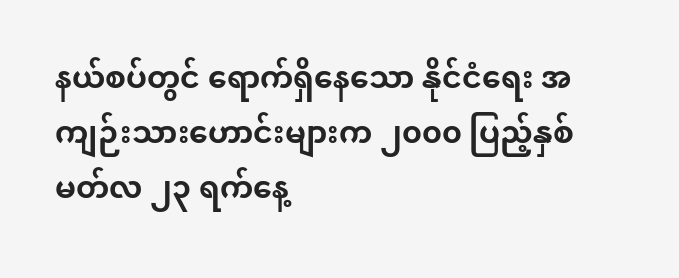နယ်စပ်တွင် ရောက်ရှိနေသော နိုင်ငံရေး အကျဉ်းသားဟောင်းများက ၂၀၀၀ ပြည့်နှစ် မတ်လ ၂၃ ရက်နေ့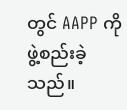တွင် AAPP ကို ဖွဲ့စည်းခဲ့သည်။